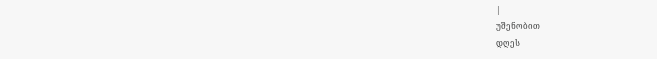|
უშენობით
დღეს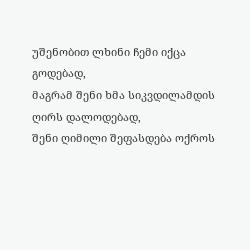უშენობით ლხინი ჩემი იქცა გოდებად,
მაგრამ შენი ხმა სიკვდილამდის ღირს დალოდებად,
შენი ღიმილი შეფასდება ოქროს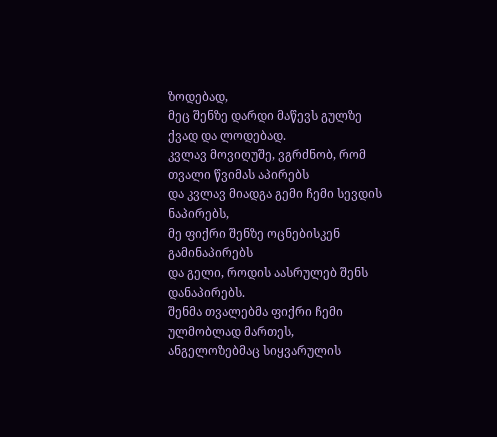ზოდებად,
მეც შენზე დარდი მაწევს გულზე ქვად და ლოდებად.
კვლავ მოვიღუშე, ვგრძნობ, რომ თვალი წვიმას აპირებს
და კვლავ მიადგა გემი ჩემი სევდის ნაპირებს,
მე ფიქრი შენზე ოცნებისკენ გამინაპირებს
და გელი, როდის აასრულებ შენს დანაპირებს.
შენმა თვალებმა ფიქრი ჩემი ულმობლად მართეს,
ანგელოზებმაც სიყვარულის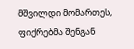მშვილდი მომართეს,
ფიქრებმა შენგან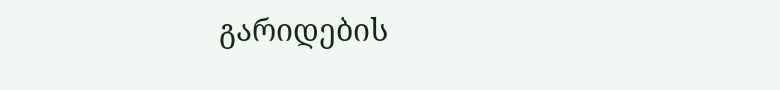გარიდების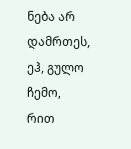ნება არ დამრთეს,
ეჰ, გულო ჩემო, რით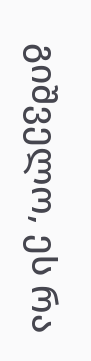გიშველო, ეს რა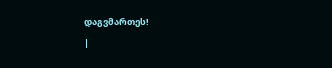დაგვმართეს!
|